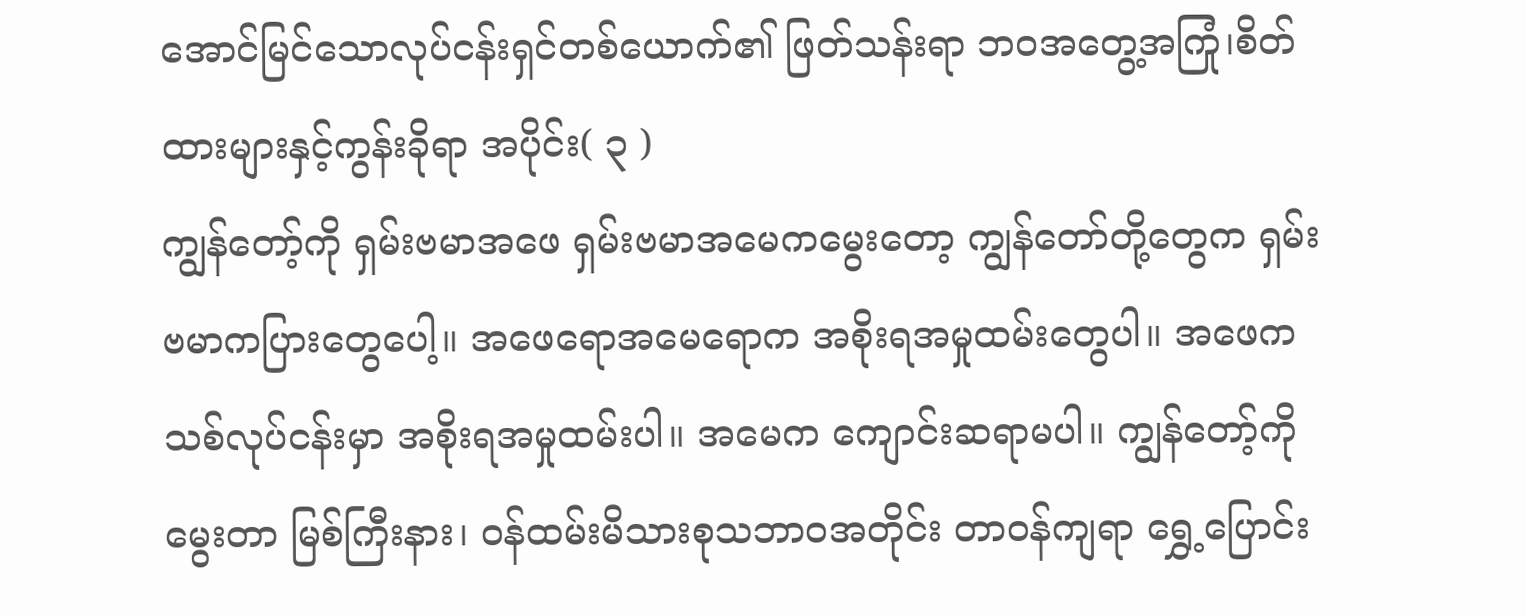အောင်မြင်သောလုပ်ငန်းရှင်တစ်ယောက်၏ ဖြတ်သန်းရာ ဘဝအတွေ့အကြုံ၊စိတ်ထားများနှင့်ကွန်းခိုရာ အပိုင်း( ၃ )
ကျွန်တော့်ကို ရှမ်းဗမာအဖေ ရှမ်းဗမာအမေကမွေးတော့ ကျွန်တော်တို့တွေက ရှမ်းဗမာကပြားတွေပေါ့။ အဖေရောအမေရောက အစိုးရအမှုထမ်းတွေပါ။ အဖေက သစ်လုပ်ငန်းမှာ အစိုးရအမှုထမ်းပါ။ အမေက ကျောင်းဆရာမပါ။ ကျွန်တော့်ကိုမွေးတာ မြစ်ကြီးနား၊ ဝန်ထမ်းမိသားစုသဘာဝအတိုင်း တာဝန်ကျရာ ရွှေ့ပြောင်း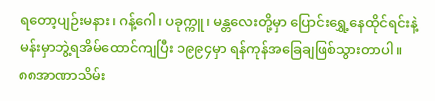ရတော့ပျဉ်းမနား၊ ဂန့်ဂေါ၊ ပခုက္ကူ၊ မန္တလေးတို့မှာ ပြောင်းရွှေ့နေထိုင်ရင်းနဲ့ မန်းမှာဘွဲ့ရအိမ်ထောင်ကျပြီး ၁၉၉၄မှာ ရန်ကုန်အခြေချဖြစ်သွားတာပါ။
၈၈အာဏာသိမ်း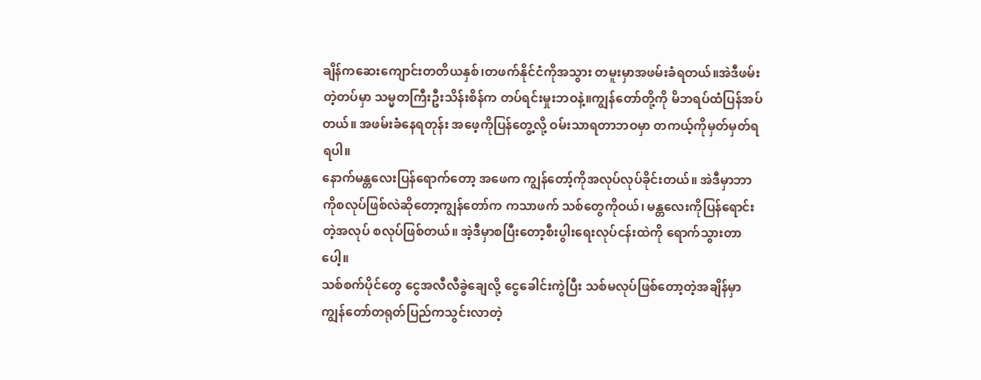ချိန်ကဆေးကျောင်းတတိယနှစ်၊တဖက်နိုင်ငံကိုအသွား တမူးမှာအဖမ်းခံရတယ်။အဲဒီဖမ်းတဲ့တပ်မှာ သမ္မတကြီးဦးသိန်းစိန်က တပ်ရင်းမှုးဘဝနဲ့။ကျွန်တော်တို့ကို မိဘရပ်ထံပြန်အပ်တယ်။ အဖမ်းခံနေရတုန်း အဖေ့ကိုပြန်တွေ့လို့ ဝမ်းသာရတာဘဝမှာ တကယ့်ကိုမှတ်မှတ်ရရပါ။
နောက်မန္တလေးပြန်ရောက်တော့ အဖေက ကျွန်တော့်ကိုအလုပ်လုပ်ခိုင်းတယ်။ အဲဒီမှာဘာကိုစလုပ်ဖြစ်လဲဆိုတော့ကျွန်တော်က ကသာဖက် သစ်တွေကိုဝယ်၊ မန္တလေးကိုပြန်ရောင်းတဲ့အလုပ် စလုပ်ဖြစ်တယ်။ အဲ့ဒီမှာစပြီးတော့စီးပွါးရေးလုပ်ငန်းထဲကို ရောက်သွားတာပေါ့။
သစ်စက်ပိုင်တွေ ငွေအလီလီခွဲချေလို့ ငွေခေါင်းကွဲပြီး သစ်မလုပ်ဖြစ်တော့တဲ့အချိန်မှာ ကျွန်တော်တရုတ်ပြည်ကသွင်းလာတဲ့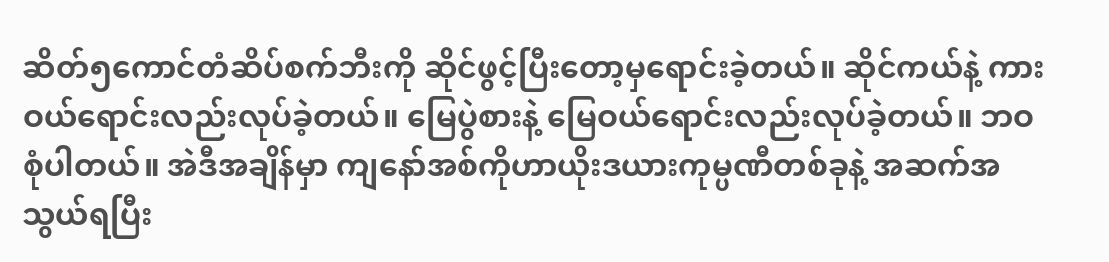ဆိတ်၅ကောင်တံဆိပ်စက်ဘီးကို ဆိုင်ဖွင့်ပြီးတော့မှရောင်းခဲ့တယ်။ ဆိုင်ကယ်နဲ့ ကားဝယ်ရောင်းလည်းလုပ်ခဲ့တယ်။ မြေပွဲစားနဲ့ မြေဝယ်ရောင်းလည်းလုပ်ခဲ့တယ်။ ဘဝစုံပါတယ်။ အဲဒီအချိန်မှာ ကျနော်အစ်ကိုဟာယိုးဒယားကုမ္ပဏီတစ်ခုနဲ့ အဆက်အသွယ်ရပြီး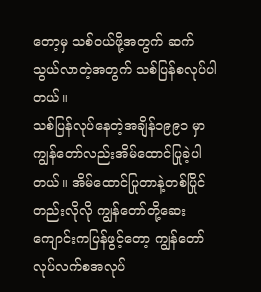တော့မှ သစ်ဝယ်ဖို့အတွက် ဆက်သွယ်လာတဲ့အတွက် သစ်ပြန်စလုပ်ပါတယ်။
သစ်ပြန်လုပ်နေတဲ့အချိန်၁၉၉၁ မှာ ကျွန်တော်လည်းအိမ်ထောင်ပြုခဲ့ပါတယ်။ အိမ်ထောင်ပြုတာနဲ့တစ်ပြိုင်တည်းလိုလို ကျွန်တော်တို့ဆေးကျောင်းကပြန်ဖွင့်တော့ ကျွန်တော်လုပ်လက်စအလုပ်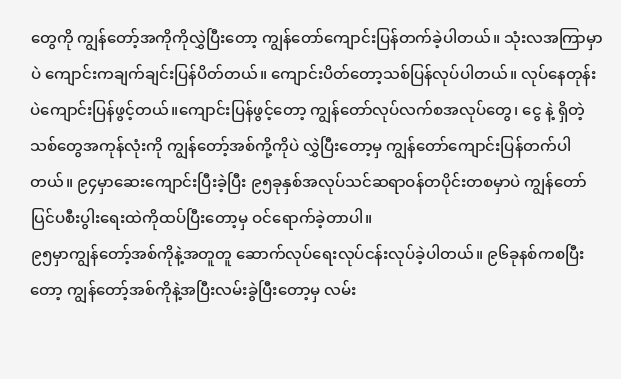တွေကို ကျွန်တော့်အကိုကိုလွှဲပြီးတော့ ကျွန်တော်ကျောင်းပြန်တက်ခဲ့ပါတယ်။ သုံးလအကြာမှာပဲ ကျောင်းကချက်ချင်းပြန်ပိတ်တယ်။ ကျောင်းပိတ်တော့သစ်ပြန်လုပ်ပါတယ်။ လုပ်နေတုန်းပဲကျောင်းပြန်ဖွင့်တယ်။ကျောင်းပြန်ဖွင့်တော့ ကျွန်တော်လုပ်လက်စအလုပ်တွေ၊ ငွေ နဲ့ ရှိတဲ့သစ်တွေအကုန်လုံးကို ကျွန်တော့်အစ်ကို့ကိုပဲ လွှဲပြီးတော့မှ ကျွန်တော်ကျောင်းပြန်တက်ပါတယ်။ ၉၄မှာဆေးကျောင်းပြီးခဲ့ပြီး ၉၅ခုနှစ်အလုပ်သင်ဆရာဝန်တပိုင်းတစမှာပဲ ကျွန်တော်ပြင်ပစီးပွါးရေးထဲကိုထပ်ပြီးတော့မှ ဝင်ရောက်ခဲ့တာပါ။
၉၅မှာကျွန်တော့်အစ်ကိုနဲ့အတူတူ ဆောက်လုပ်ရေးလုပ်ငန်းလုပ်ခဲ့ပါတယ်။ ၉၆ခုနစ်ကစပြီးတော့ ကျွန်တော့်အစ်ကိုနဲ့အပြီးလမ်းခွဲပြီးတော့မှ လမ်း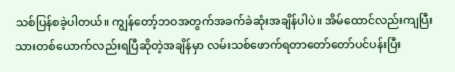သစ်ပြန်စခဲ့ပါတယ်။ ကျွန်တော့်ဘဝအတွက်အခက်ခဲဆုံးအချိန်ပါပဲ။ အိမ်ထောင်လည်းကျပြီး သားတစ်ယောက်လည်းရပြီဆိုတဲ့အချိန်မှာ လမ်းသစ်ဖောက်ရတာတော်တော်ပင်ပန်းပြီး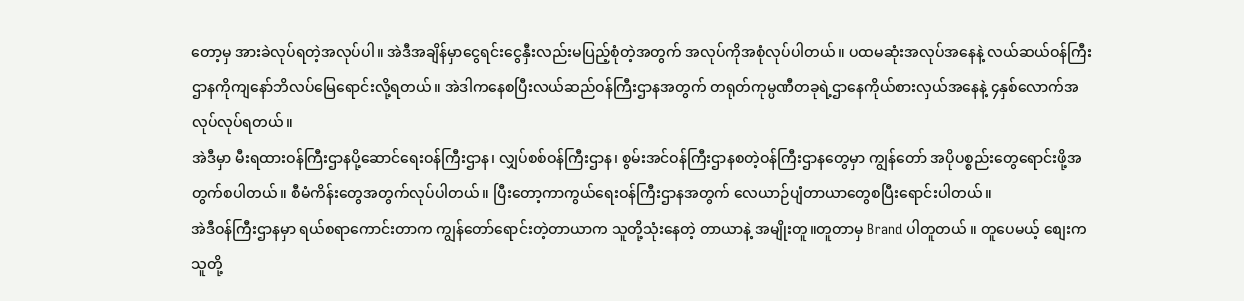တော့မှ အားခဲလုပ်ရတဲ့အလုပ်ပါ။ အဲဒီအချိန်မှာငွေရင်းငွေနှီးလည်းမပြည့်စုံတဲ့အတွက် အလုပ်ကိုအစုံလုပ်ပါတယ်။ ပထမဆုံးအလုပ်အနေနဲ့ လယ်ဆယ်ဝန်ကြီးဌာနကိုကျနော်ဘိလပ်မြေရောင်းလို့ရတယ်။ အဲဒါကနေစပြီးလယ်ဆည်ဝန်ကြီးဌာနအတွက် တရုတ်ကုမ္ပဏီတခုရဲ့ဌာနေကိုယ်စားလှယ်အနေနဲ့ ၄နှစ်လောက်အလုပ်လုပ်ရတယ်။
အဲဒီမှာ မီးရထားဝန်ကြီးဌာနပို့ဆောင်ရေးဝန်ကြီးဌာန၊ လျှပ်စစ်ဝန်ကြီးဌာန၊ စွမ်းအင်ဝန်ကြီးဌာနစတဲ့ဝန်ကြီးဌာနတွေမှာ ကျွန်တော် အပိုပစ္စည်းတွေရောင်းဖို့အတွက်စပါတယ်။ စီမံကိန်းတွေအတွက်လုပ်ပါတယ်။ ပြီးတော့ကာကွယ်ရေးဝန်ကြီးဌာနအတွက် လေယာဉ်ပျံတာယာတွေစပြီးရောင်းပါတယ်။
အဲဒီဝန်ကြီးဌာနမှာ ရယ်စရာကောင်းတာက ကျွန်တော်ရောင်းတဲ့တာယာက သူတို့သုံးနေတဲ့ တာယာနဲ့ အမျိုးတူ။တူတာမှ Brand ပါတူတယ် ။ တူပေမယ့် စျေးက သူတို့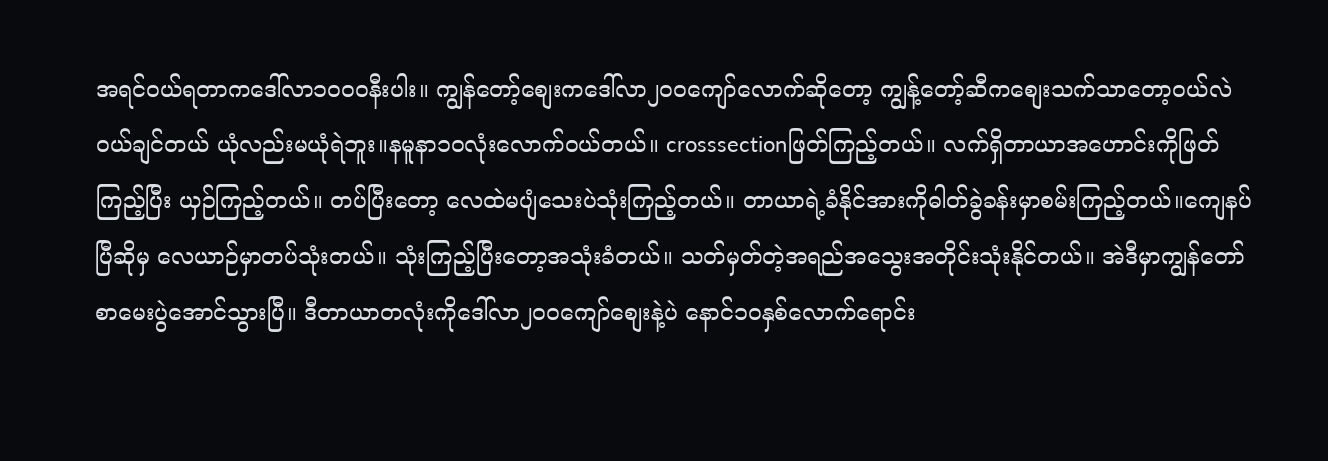အရင်ဝယ်ရတာကဒေါ်လာ၁၀၀၀နီးပါး။ ကျွန်တော့်စျေးကဒေါ်လာ၂၀၀ကျော်လောက်ဆိုတော့ ကျွန့်တော့်ဆီကစျေးသက်သာတော့ဝယ်လဲဝယ်ချင်တယ် ယုံလည်းမယုံရဲဘူး။နမူနာ၁၀လုံးလောက်ဝယ်တယ်။ crosssectionဖြတ်ကြည့်တယ်။ လက်ရှိတာယာအဟောင်းကိုဖြတ်ကြည့်ပြီး ယှဉ်ကြည့်တယ်။ တပ်ပြီးတော့ လေထဲမပျံသေးပဲသုံးကြည့်တယ်။ တာယာရဲ့ခံနိုင်အားကိုဓါတ်ခွဲခန်းမှာစမ်းကြည့်တယ်။ကျေနပ်ပြီဆိုမှ လေယာဉ်မှာတပ်သုံးတယ်။ သုံးကြည့်ပြီးတော့အသုံးခံတယ်။ သတ်မှတ်တဲ့အရည်အသွေးအတိုင်းသုံးနိုင်တယ်။ အဲဒီမှာကျွန်တော်စာမေးပွဲအောင်သွားပြီ။ ဒီတာယာတလုံးကိုဒေါ်လာ၂၀၀ကျော်စျေးနဲ့ပဲ နောင်၁၀နှစ်လောက်ရောင်း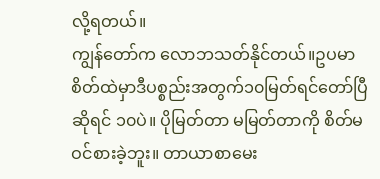လို့ရတယ်။
ကျွန်တော်က လောဘသတ်နိုင်တယ်။ဥပမာ စိတ်ထဲမှာဒီပစ္စည်းအတွက်၁၀မြတ်ရင်တော်ပြီဆိုရင် ၁၀ပဲ။ ပိုမြတ်တာ မမြတ်တာကို စိတ်မဝင်စားခဲ့ဘူး။ တာယာစာမေး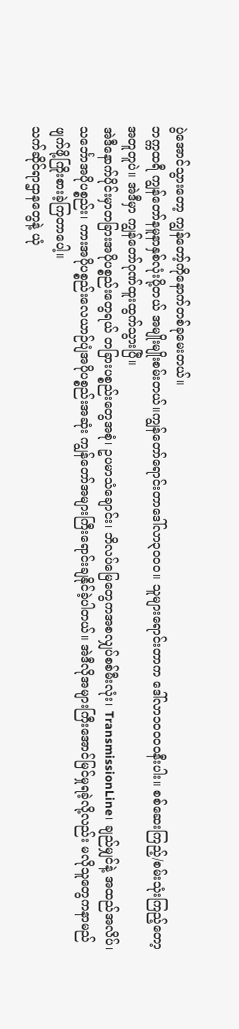ပွဲအောင်သွားတော့ ကျွန်တော့်ကိုနောက်တစ်ခုမေးတယ်။
ဘက္ကထရီ ကျွန်တော်နမူနာနှစ်လုံးပို့တယ် အမျိုးမျိုးစမ်းတယ်။ကျွန်တော်ရောင်းတာဒေါ်လာ၃၀၀၀။ သူများရောင်းတာက ဒေါ်လာ၁၀၀၀၀နီးပါး။ စစ်ဆေးကြည့်/စမ်းသုံးကြည့်တော့ အတူတူပဲ။ အဲဒီမှာ ကျွန်တော်ဂုဏ်ထူးထွက်သွားပြီ။
အဲဒီနောက်ပိုင်းမှာတခြားအပိုပစ္စည်းတွေရယ် တခြားပစ္စည်းတွေအစုံ၊ ဥပမာသံချောင်း၊ ဘိလပ်မြေတွေကအစလျှပ်စစ်မီးလုံး၊ TransmissionLine၊ ချည်မျှင်နဲ့ အထည်အလိပ်၊ သင်္ဘောအပိုပစ္စည်း၊ ကားအပိုပစ္စည်းလေယာဉ်ပျံအပိုပစ္စည်းအဆုံး ကျွန်တော်အများကြီးရောင်းချနိုင်ခဲ့ပါတယ်။ အဲဒီလိုအများကြီးအောင်မြင်မှုရခဲ့လို့လည်း မလိုသူတွေကနာမည်ဖျက်ဖို့ကြိုးစားခဲ့ကြတာပေါ့။
သက်ဆိုင်ရာဌာနတွေနဲ့ ယုံ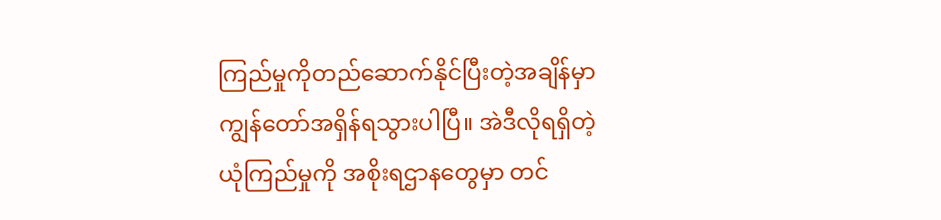ကြည်မှုကိုတည်ဆောက်နိုင်ပြီးတဲ့အချိန်မှာ ကျွန်တော်အရှိန်ရသွားပါပြီ။ အဲဒီလိုရရှိတဲ့ယုံကြည်မှုကို အစိုးရဌာနတွေမှာ တင်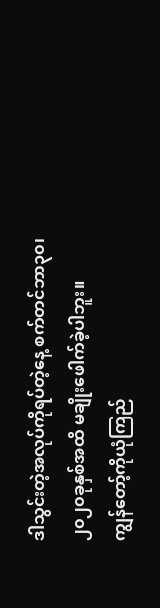ဒါသွင်းတဲ့အလုပ်ကိုရပ်တဲ့နေ့ စက်တင်ဘာ၃၀၊ ၂၀၂၀ခုနှစ်အထိ မချိုးဖေါက်ခဲ့ပါဘူး။
ကျွန်တော့်ကိုယုံကြည်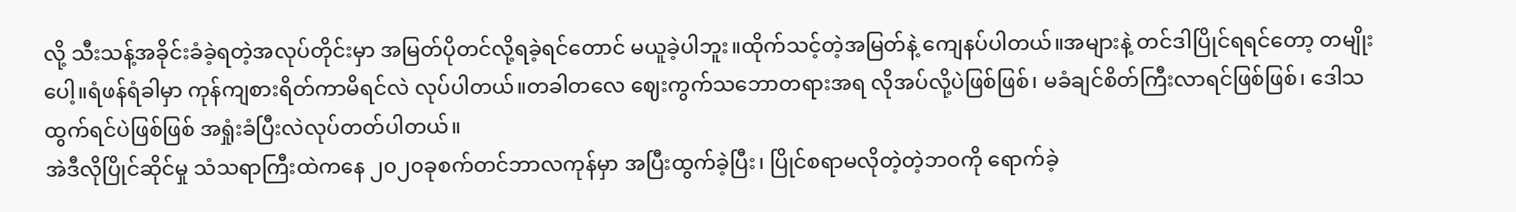လို့ သီးသန့်အခိုင်းခံခဲ့ရတဲ့အလုပ်တိုင်းမှာ အမြတ်ပိုတင်လို့ရခဲ့ရင်တောင် မယူခဲ့ပါဘူး။ထိုက်သင့်တဲ့အမြတ်နဲ့ ကျေနပ်ပါတယ်။အများနဲ့ တင်ဒါပြိုင်ရရင်တော့ တမျိုးပေါ့။ရံဖန်ရံခါမှာ ကုန်ကျစားရိတ်ကာမိရင်လဲ လုပ်ပါတယ်။တခါတလေ ဈေးကွက်သဘောတရားအရ လိုအပ်လို့ပဲဖြစ်ဖြစ်၊ မခံချင်စိတ်ကြီးလာရင်ဖြစ်ဖြစ်၊ ဒေါသထွက်ရင်ပဲဖြစ်ဖြစ် အရှုံးခံပြီးလဲလုပ်တတ်ပါတယ်။
အဲဒီလိုပြိုင်ဆိုင်မှု သံသရာကြီးထဲကနေ ၂၀၂၀ခုစက်တင်ဘာလကုန်မှာ အပြီးထွက်ခဲ့ပြီး၊ ပြိုင်စရာမလိုတဲ့တဲ့ဘဝကို ရောက်ခဲ့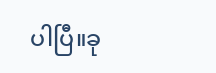ပါပြီ။ခု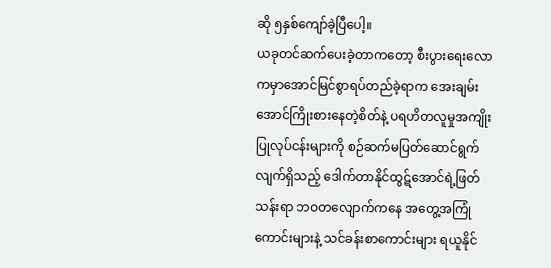ဆို ၅နှစ်ကျော်ခဲ့ပြီပေါ့။
ယခုတင်ဆက်ပေးခဲ့တာကတော့ စီးပွားရေးလောကမှာအောင်မြင်စွာရပ်တည်ခဲ့ရာက အေးချမ်းအောင်ကြိုးစားနေတဲ့စိတ်နဲ့ ပရဟိတလူမှုအကျိုးပြုလုပ်ငန်းများကို စဉ်ဆက်မပြတ်ဆောင်ရွက်လျက်ရှိသည့် ဒေါက်တာနိုင်ထွဋ်အောင်ရဲ့ဖြတ်သန်းရာ ဘဝတလျောက်ကနေ အတွေ့အကြုံကောင်းများနဲ့ သင်ခန်းစာကောင်းများ ရယူနိုင်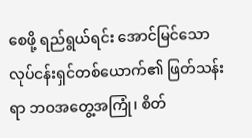စေဖို့ ရည်ရွယ်ရင်း အောင်မြင်သောလုပ်ငန်းရှင်တစ်ယောက်၏ ဖြတ်သန်းရာ ဘဝအတွေ့အကြုံ၊ စိတ်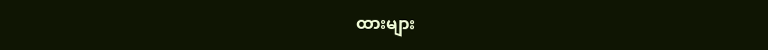ထားများ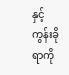နှင့်ကွန်းခိုရာကို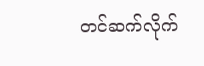တင်ဆက်လိုက်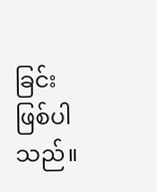ခြင်းဖြစ်ပါသည်။